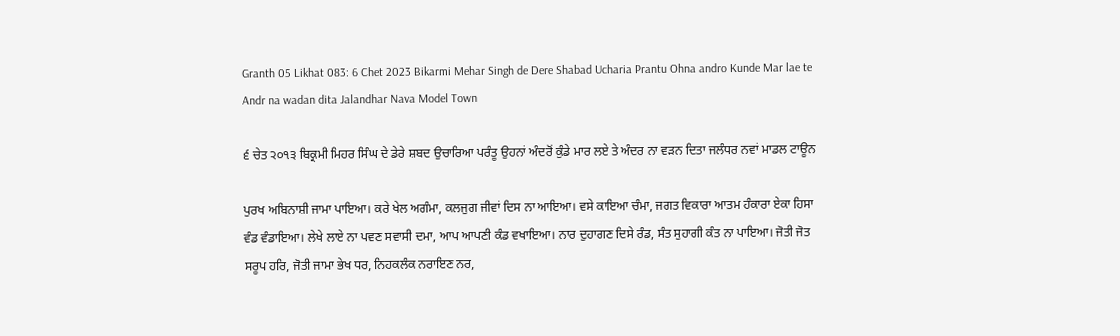Granth 05 Likhat 083: 6 Chet 2023 Bikarmi Mehar Singh de Dere Shabad Ucharia Prantu Ohna andro Kunde Mar lae te Andr na wadan dita Jalandhar Nava Model Town

੬ ਚੇਤ ੨੦੧੩ ਬਿਕ੍ਰਮੀ ਮਿਹਰ ਸਿੰਘ ਦੇ ਡੇਰੇ ਸ਼ਬਦ ਉਚਾਰਿਆ ਪਰੰਤੂ ਉਹਨਾਂ ਅੰਦਰੋਂ ਕੁੰਡੇ ਮਾਰ ਲਏ ਤੇ ਅੰਦਰ ਨਾ ਵੜਨ ਦਿਤਾ ਜਲੰਧਰ ਨਵਾਂ ਮਾਡਲ ਟਾਊਨ

ਪੁਰਖ ਅਬਿਨਾਸ਼ੀ ਜਾਮਾ ਪਾਇਆ। ਕਰੇ ਖੇਲ ਅਗੰਮਾ, ਕਲਜੁਗ ਜੀਵਾਂ ਦਿਸ ਨਾ ਆਇਆ। ਵਸੇ ਕਾਇਆ ਚੰਮਾ, ਜਗਤ ਵਿਕਾਰਾ ਆਤਮ ਹੰਕਾਰਾ ਏਕਾ ਹਿਸਾ ਵੰਡ ਵੰਡਾਇਆ। ਲੇਖੇ ਲਾਏ ਨਾ ਪਵਣ ਸਵਾਸੀ ਦਮਾ, ਆਪ ਆਪਣੀ ਕੰਡ ਵਖਾਇਆ। ਨਾਰ ਦੁਹਾਗਣ ਦਿਸੇ ਰੰਡ, ਸੰਤ ਸੁਹਾਗੀ ਕੰਤ ਨਾ ਪਾਇਆ। ਜੋਤੀ ਜੋਤ ਸਰੂਪ ਹਰਿ, ਜੋਤੀ ਜਾਮਾ ਭੇਖ ਧਰ, ਨਿਹਕਲੰਕ ਨਰਾਇਣ ਨਰ,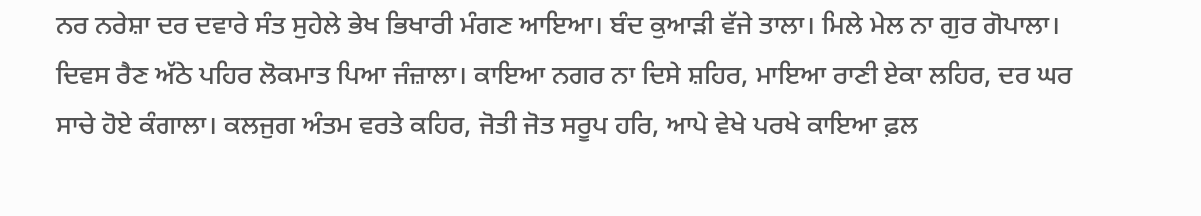ਨਰ ਨਰੇਸ਼ਾ ਦਰ ਦਵਾਰੇ ਸੰਤ ਸੁਹੇਲੇ ਭੇਖ ਭਿਖਾਰੀ ਮੰਗਣ ਆਇਆ। ਬੰਦ ਕੁਆੜੀ ਵੱਜੇ ਤਾਲਾ। ਮਿਲੇ ਮੇਲ ਨਾ ਗੁਰ ਗੋਪਾਲਾ। ਦਿਵਸ ਰੈਣ ਅੱਠੇ ਪਹਿਰ ਲੋਕਮਾਤ ਪਿਆ ਜੰਜ਼ਾਲਾ। ਕਾਇਆ ਨਗਰ ਨਾ ਦਿਸੇ ਸ਼ਹਿਰ, ਮਾਇਆ ਰਾਣੀ ਏਕਾ ਲਹਿਰ, ਦਰ ਘਰ ਸਾਚੇ ਹੋਏ ਕੰਗਾਲਾ। ਕਲਜੁਗ ਅੰਤਮ ਵਰਤੇ ਕਹਿਰ, ਜੋਤੀ ਜੋਤ ਸਰੂਪ ਹਰਿ, ਆਪੇ ਵੇਖੇ ਪਰਖੇ ਕਾਇਆ ਫ਼ਲ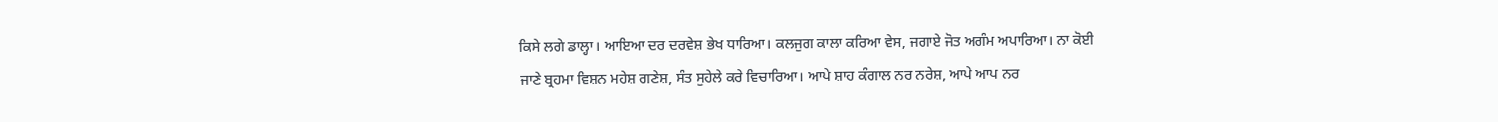ਕਿਸੇ ਲਗੇ ਡਾਲ੍ਹਾ। ਆਇਆ ਦਰ ਦਰਵੇਸ਼ ਭੇਖ ਧਾਰਿਆ। ਕਲਜੁਗ ਕਾਲਾ ਕਰਿਆ ਵੇਸ, ਜਗਾਏ ਜੋਤ ਅਗੰਮ ਅਪਾਰਿਆ। ਨਾ ਕੋਈ ਜਾਣੇ ਬ੍ਰਹਮਾ ਵਿਸ਼ਨ ਮਹੇਸ਼ ਗਣੇਸ਼, ਸੰਤ ਸੁਹੇਲੇ ਕਰੇ ਵਿਚਾਰਿਆ। ਆਪੇ ਸ਼ਾਹ ਕੰਗਾਲ ਨਰ ਨਰੇਸ਼, ਆਪੇ ਆਪ ਨਰ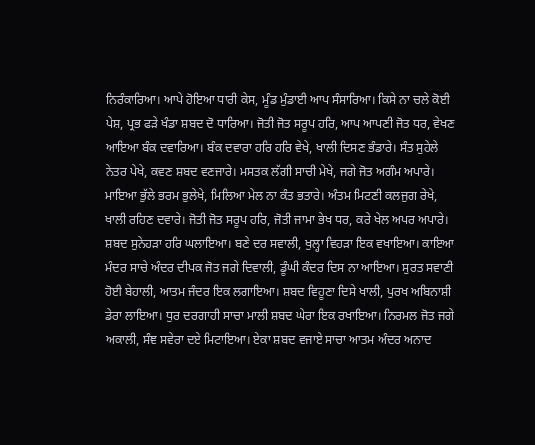ਨਿਰੰਕਾਰਿਆ। ਆਪੇ ਹੋਇਆ ਧਾਰੀ ਕੇਸ, ਮੂੰਡ ਮੁੰਡਾਈ ਆਪ ਸੰਸਾਰਿਆ। ਕਿਸੇ ਨਾ ਚਲੇ ਕੋਈ ਪੇਸ਼, ਪ੍ਰਭ ਫੜੇ ਖੰਡਾ ਸ਼ਬਦ ਦੋ ਧਾਰਿਆ। ਜੋਤੀ ਜੋਤ ਸਰੂਪ ਹਰਿ, ਆਪ ਆਪਣੀ ਜੋਤ ਧਰ, ਵੇਖਣ ਆਇਆ ਬੰਕ ਦਵਾਰਿਆ। ਬੰਕ ਦਵਾਰਾ ਹਰਿ ਹਰਿ ਵੇਖੇ, ਖਾਲੀ ਦਿਸਣ ਭੰਡਾਰੇ। ਸੰਤ ਸੁਹੇਲੇ ਨੇਤਰ ਪੇਖੇ, ਕਵਣ ਸ਼ਬਦ ਵਣਜਾਰੇ। ਮਸਤਕ ਲੱਗੀ ਸਾਚੀ ਮੇਖੇ, ਜਗੇ ਜੋਤ ਅਗੰਮ ਅਪਾਰੇ। ਮਾਇਆ ਭੁੱਲੇ ਭਰਮ ਭੁਲੇਖੇ, ਮਿਲਿਆ ਮੇਲ ਨਾ ਕੰਤ ਭਤਾਰੇ। ਅੰਤਮ ਮਿਟਣੀ ਕਲਜੁਗ ਰੇਖੇ, ਖਾਲੀ ਰਹਿਣ ਦਵਾਰੇ। ਜੋਤੀ ਜੋਤ ਸਰੂਪ ਹਰਿ, ਜੋਤੀ ਜਾਮਾ ਭੇਖ ਧਰ, ਕਰੇ ਖੇਲ ਅਪਰ ਅਪਾਰੇ। ਸ਼ਬਦ ਸੁਨੇਹੜਾ ਹਰਿ ਘਲਾਇਆ। ਬਣੇ ਦਰ ਸਵਾਲੀ, ਖੁਲ੍ਹਾ ਵਿਹੜਾ ਇਕ ਵਖਾਇਆ। ਕਾਇਆ ਮੰਦਰ ਸਾਚੇ ਅੰਦਰ ਦੀਪਕ ਜੋਤ ਜਗੇ ਦਿਵਾਲੀ, ਡੂੰਘੀ ਕੰਦਰ ਦਿਸ ਨਾ ਆਇਆ। ਸੁਰਤ ਸਵਾਣੀ ਹੋਈ ਬੇਹਾਲੀ, ਆਤਮ ਜੰਦਰ ਇਕ ਲਗਾਇਆ। ਸ਼ਬਦ ਵਿਹੂਣਾ ਦਿਸੇ ਖਾਲੀ, ਪੁਰਖ ਅਬਿਨਾਸ਼ੀ ਡੇਰਾ ਲਾਇਆ। ਧੁਰ ਦਰਗਾਹੀ ਸਾਚਾ ਮਾਲੀ ਸ਼ਬਦ ਘੇਰਾ ਇਕ ਰਖਾਇਆ। ਨਿਰਮਲ ਜੋਤ ਜਗੇ ਅਕਾਲੀ, ਸੰਞ ਸਵੇਰਾ ਦਏ ਮਿਟਾਇਆ। ਏਕਾ ਸ਼ਬਦ ਵਜਾਏ ਸਾਚਾ ਆਤਮ ਅੰਦਰ ਅਨਾਦ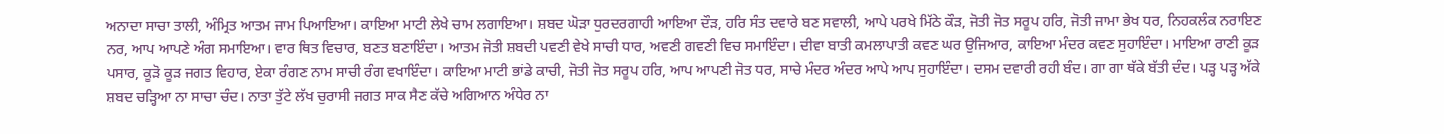ਅਨਾਦਾ ਸਾਚਾ ਤਾਲੀ, ਅੰਮ੍ਰਿਤ ਆਤਮ ਜਾਮ ਪਿਆਇਆ। ਕਾਇਆ ਮਾਟੀ ਲੇਖੇ ਚਾਮ ਲਗਾਇਆ। ਸ਼ਬਦ ਘੋੜਾ ਧੁਰਦਰਗਾਹੀ ਆਇਆ ਦੌੜ, ਹਰਿ ਸੰਤ ਦਵਾਰੇ ਬਣ ਸਵਾਲੀ, ਆਪੇ ਪਰਖੇ ਮਿੱਠੇ ਕੌੜ, ਜੋਤੀ ਜੋਤ ਸਰੂਪ ਹਰਿ, ਜੋਤੀ ਜਾਮਾ ਭੇਖ ਧਰ, ਨਿਹਕਲੰਕ ਨਰਾਇਣ ਨਰ, ਆਪ ਆਪਣੇ ਅੰਗ ਸਮਾਇਆ। ਵਾਰ ਥਿਤ ਵਿਚਾਰ, ਬਣਤ ਬਣਾਇੰਦਾ। ਆਤਮ ਜੋਤੀ ਸ਼ਬਦੀ ਪਵਣੀ ਵੇਖੇ ਸਾਚੀ ਧਾਰ, ਅਵਣੀ ਗਵਣੀ ਵਿਚ ਸਮਾਇੰਦਾ। ਦੀਵਾ ਬਾਤੀ ਕਮਲਾਪਾਤੀ ਕਵਣ ਘਰ ਉਜਿਆਰ, ਕਾਇਆ ਮੰਦਰ ਕਵਣ ਸੁਹਾਇੰਦਾ। ਮਾਇਆ ਰਾਣੀ ਕੂੜ ਪਸਾਰ, ਕੂੜੋ ਕੂੜ ਜਗਤ ਵਿਹਾਰ, ਏਕਾ ਰੰਗਣ ਨਾਮ ਸਾਚੀ ਰੰਗ ਵਖਾਇੰਦਾ। ਕਾਇਆ ਮਾਟੀ ਭਾਂਡੇ ਕਾਚੀ, ਜੋਤੀ ਜੋਤ ਸਰੂਪ ਹਰਿ, ਆਪ ਆਪਣੀ ਜੋਤ ਧਰ, ਸਾਚੇ ਮੰਦਰ ਅੰਦਰ ਆਪੇ ਆਪ ਸੁਹਾਇੰਦਾ। ਦਸਮ ਦਵਾਰੀ ਰਹੀ ਬੰਦ। ਗਾ ਗਾ ਥੱਕੇ ਬੱਤੀ ਦੰਦ। ਪੜ੍ਹ ਪੜ੍ਹ ਅੱਕੇ ਸ਼ਬਦ ਚੜ੍ਹਿਆ ਨਾ ਸਾਚਾ ਚੰਦ। ਨਾਤਾ ਤੁੱਟੇ ਲੱਖ ਚੁਰਾਸੀ ਜਗਤ ਸਾਕ ਸੈਣ ਕੱਚੇ ਅਗਿਆਨ ਅੰਧੇਰ ਨਾ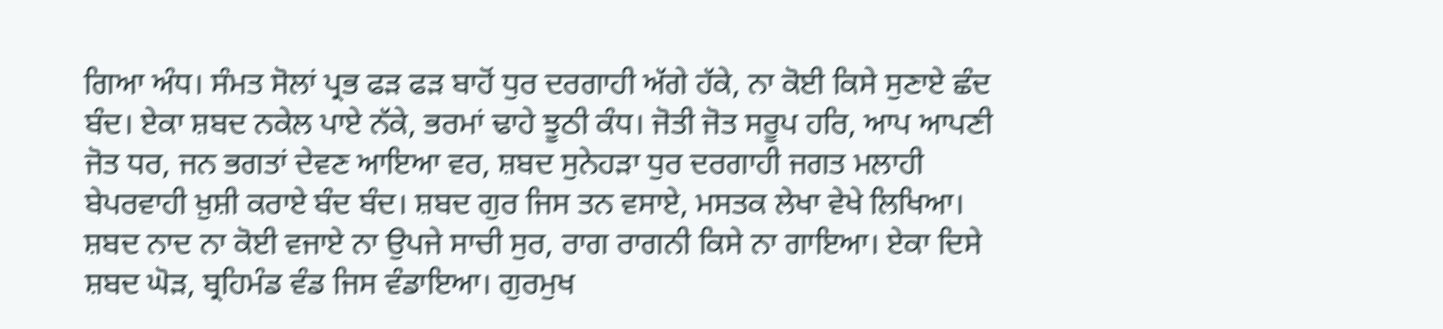ਗਿਆ ਅੰਧ। ਸੰਮਤ ਸੋਲਾਂ ਪ੍ਰਭ ਫੜ ਫੜ ਬਾਹੋਂ ਧੁਰ ਦਰਗਾਹੀ ਅੱਗੇ ਹੱਕੇ, ਨਾ ਕੋਈ ਕਿਸੇ ਸੁਣਾਏ ਛੰਦ ਬੰਦ। ਏਕਾ ਸ਼ਬਦ ਨਕੇਲ ਪਾਏ ਨੱਕੇ, ਭਰਮਾਂ ਢਾਹੇ ਝੂਠੀ ਕੰਧ। ਜੋਤੀ ਜੋਤ ਸਰੂਪ ਹਰਿ, ਆਪ ਆਪਣੀ ਜੋਤ ਧਰ, ਜਨ ਭਗਤਾਂ ਦੇਵਣ ਆਇਆ ਵਰ, ਸ਼ਬਦ ਸੁਨੇਹੜਾ ਧੁਰ ਦਰਗਾਹੀ ਜਗਤ ਮਲਾਹੀ ਬੇਪਰਵਾਹੀ ਖ਼ੁਸ਼ੀ ਕਰਾਏ ਬੰਦ ਬੰਦ। ਸ਼ਬਦ ਗੁਰ ਜਿਸ ਤਨ ਵਸਾਏ, ਮਸਤਕ ਲੇਖਾ ਵੇਖੇ ਲਿਖਿਆ। ਸ਼ਬਦ ਨਾਦ ਨਾ ਕੋਈ ਵਜਾਏ ਨਾ ਉਪਜੇ ਸਾਚੀ ਸੁਰ, ਰਾਗ ਰਾਗਨੀ ਕਿਸੇ ਨਾ ਗਾਇਆ। ਏਕਾ ਦਿਸੇ ਸ਼ਬਦ ਘੋੜ, ਬ੍ਰਹਿਮੰਡ ਵੰਡ ਜਿਸ ਵੰਡਾਇਆ। ਗੁਰਮੁਖ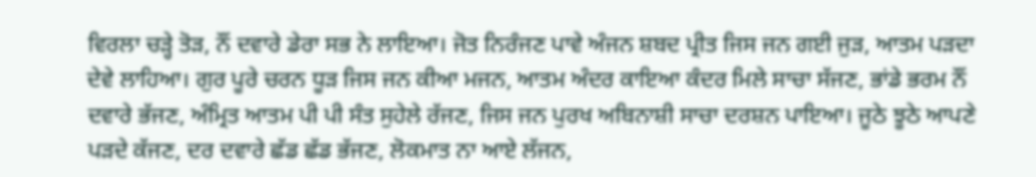ਵਿਰਲਾ ਚੜ੍ਹੇ ਤੋੜ, ਨੌਂ ਦਵਾਰੇ ਡੇਰਾ ਸਭ ਨੇ ਲਾਇਆ। ਜੋਤ ਨਿਰੰਜਣ ਪਾਵੇ ਅੰਜਨ ਸ਼ਬਦ ਪ੍ਰੀਤ ਜਿਸ ਜਨ ਗਈ ਜੁੜ, ਆਤਮ ਪੜਦਾ ਦੇਵੇ ਲਾਹਿਆ। ਗੁਰ ਪੂਰੇ ਚਰਨ ਧੂੜ ਜਿਸ ਜਨ ਕੀਆ ਮਜਨ, ਆਤਮ ਅੰਦਰ ਕਾਇਆ ਕੰਦਰ ਮਿਲੇ ਸਾਚਾ ਸੱਜਣ, ਭਾਂਡੇ ਭਰਮ ਨੌਂ ਦਵਾਰੇ ਭੱਜਣ, ਅੰਮ੍ਰਿਤ ਆਤਮ ਪੀ ਪੀ ਸੰਤ ਸੁਹੇਲੇ ਰੱਜਣ, ਜਿਸ ਜਨ ਪੁਰਖ ਅਬਿਨਾਸ਼ੀ ਸਾਚਾ ਦਰਸ਼ਨ ਪਾਇਆ। ਜੂਠੇ ਝੂਠੇ ਆਪਣੇ ਪੜਦੇ ਕੱਜਣ, ਦਰ ਦਵਾਰੇ ਛੱਡ ਛੱਡ ਭੱਜਣ, ਲੋਕਮਾਤ ਨਾ ਆਏ ਲੱਜਨ,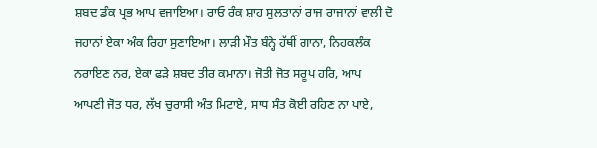ਸ਼ਬਦ ਡੰਕ ਪ੍ਰਭ ਆਪ ਵਜਾਇਆ। ਰਾਓ ਰੰਕ ਸ਼ਾਹ ਸੁਲਤਾਨਾਂ ਰਾਜ ਰਾਜਾਨਾਂ ਵਾਲੀ ਦੋ ਜਹਾਨਾਂ ਏਕਾ ਅੰਕ ਰਿਹਾ ਸੁਣਾਇਆ। ਲਾੜੀ ਮੌਤ ਬੰਨ੍ਹੇ ਹੱਥੀਂ ਗਾਨਾ, ਨਿਹਕਲੰਕ ਨਰਾਇਣ ਨਰ, ਏਕਾ ਫੜੇ ਸ਼ਬਦ ਤੀਰ ਕਮਾਨਾ। ਜੋਤੀ ਜੋਤ ਸਰੂਪ ਹਰਿ, ਆਪ ਆਪਣੀ ਜੋਤ ਧਰ, ਲੱਖ ਚੁਰਾਸੀ ਅੰਤ ਮਿਟਾਏ, ਸਾਧ ਸੰਤ ਕੋਈ ਰਹਿਣ ਨਾ ਪਾਏ,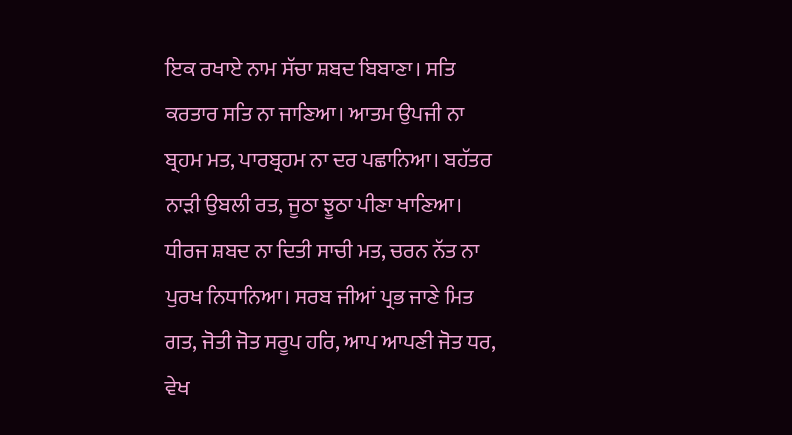ਇਕ ਰਖਾਏ ਨਾਮ ਸੱਚਾ ਸ਼ਬਦ ਬਿਬਾਣਾ। ਸਤਿ ਕਰਤਾਰ ਸਤਿ ਨਾ ਜਾਣਿਆ। ਆਤਮ ਉਪਜੀ ਨਾ ਬ੍ਰਹਮ ਮਤ, ਪਾਰਬ੍ਰਹਮ ਨਾ ਦਰ ਪਛਾਨਿਆ। ਬਹੱਤਰ ਨਾੜੀ ਉਬਲੀ ਰਤ, ਜੂਠਾ ਝੂਠਾ ਪੀਣਾ ਖਾਣਿਆ। ਧੀਰਜ ਸ਼ਬਦ ਨਾ ਦਿਤੀ ਸਾਚੀ ਮਤ, ਚਰਨ ਨੱਤ ਨਾ ਪੁਰਖ ਨਿਧਾਨਿਆ। ਸਰਬ ਜੀਆਂ ਪ੍ਰਭ ਜਾਣੇ ਮਿਤ ਗਤ, ਜੋਤੀ ਜੋਤ ਸਰੂਪ ਹਰਿ, ਆਪ ਆਪਣੀ ਜੋਤ ਧਰ, ਵੇਖ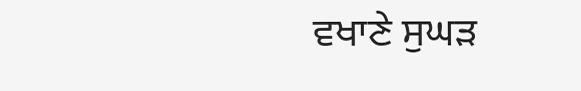ਵਖਾਣੇ ਸੁਘੜ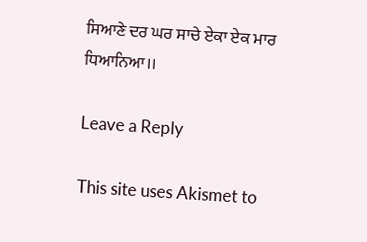ਸਿਆਣੇ ਦਰ ਘਰ ਸਾਚੇ ਏਕਾ ਏਕ ਮਾਰ ਧਿਆਨਿਆ।।

Leave a Reply

This site uses Akismet to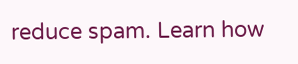reduce spam. Learn how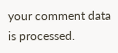your comment data is processed.